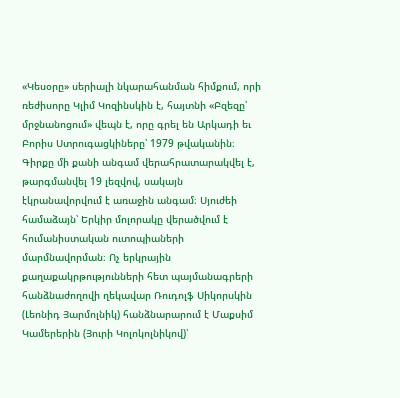«Կեսօրը» սերիալի նկարահանման հիմքում, որի ռեժիսորը Կլիմ Կոզինսկին է, հայտնի «Բզեզը՝ մրջնանոցում» վեպն է, որը գրել են Արկադի եւ Բորիս Ստրուգացկիները՝ 1979 թվականին։ Գիրքը մի քանի անգամ վերահրատարակվել է, թարգմանվել 19 լեզվով, սակայն էկրանավորվում է առաջին անգամ։ Սյուժեի համաձայն՝ Երկիր մոլորակը վերածվում է հումանիստական ուտոպիաների մարմնավորման։ Ոչ երկրային քաղաքակրթությունների հետ պայմանագրերի հանձնաժողովի ղեկավար Ռուդոլֆ Սիկորսկին (Լեոնիդ Յարմոլնիկ) հանձնարարում է Մաքսիմ Կամերերին (Յուրի Կոլոկոլնիկով)՝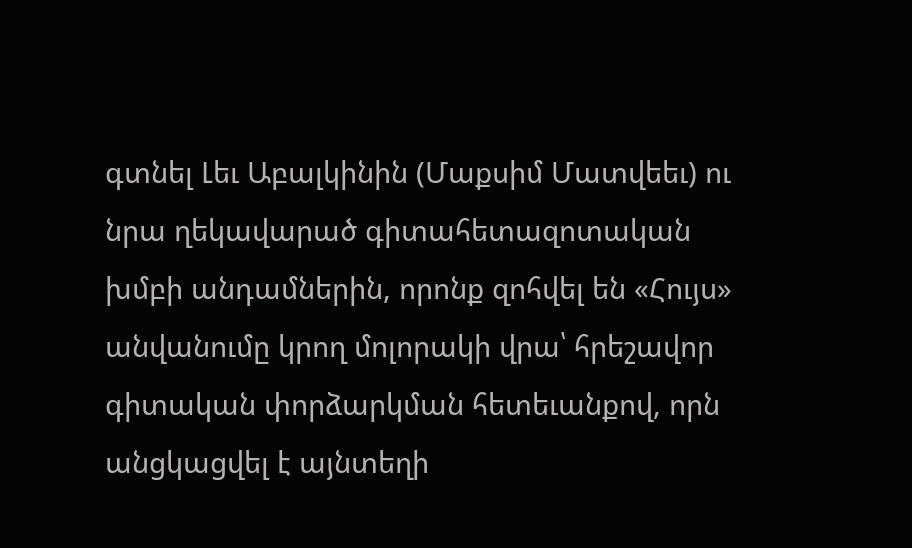գտնել Լեւ Աբալկինին (Մաքսիմ Մատվեեւ) ու նրա ղեկավարած գիտահետազոտական խմբի անդամներին, որոնք զոհվել են «Հույս» անվանումը կրող մոլորակի վրա՝ հրեշավոր գիտական փորձարկման հետեւանքով, որն անցկացվել է այնտեղի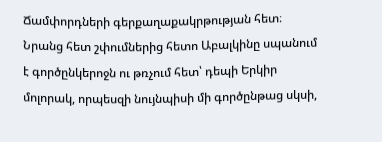Ճամփորդների գերքաղաքակրթության հետ։ Նրանց հետ շփումներից հետո Աբալկինը սպանում է գործընկերոջն ու թռչում հետ՝ դեպի Երկիր մոլորակ, որպեսզի նույնպիսի մի գործընթաց սկսի,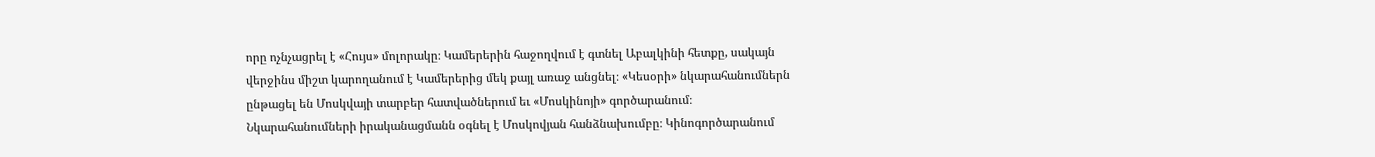որը ոչնչացրել է «Հույս» մոլորակը։ Կամերերին հաջողվում է գտնել Աբալկինի հետքը, սակայն վերջինս միշտ կարողանում է Կամերերից մեկ քայլ առաջ անցնել։ «Կեսօրի» նկարահանումներն ընթացել են Մոսկվայի տարբեր հատվածներում եւ «Մոսկինոյի» գործարանում։
Նկարահանումների իրականացմանն օգնել է Մոսկովյան հանձնախումբը։ Կինոգործարանում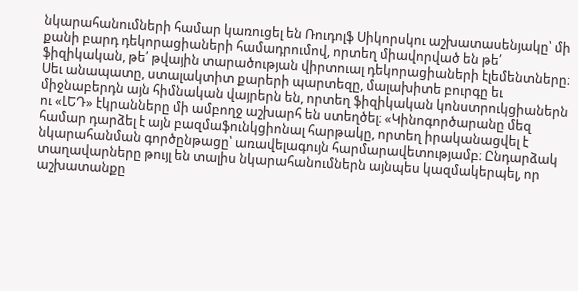նկարահանումների համար կառուցել են Ռուդոլֆ Սիկորսկու աշխատասենյակը՝ մի քանի բարդ դեկորացիաների համադրումով, որտեղ միավորված են թե՛ ֆիզիկական, թե՛ թվային տարածության վիրտուալ դեկորացիաների էլեմենտները։ Սեւ անապատը, ստալակտիտ քարերի պարտեզը, մալախիտե բուրգը եւ միջնաբերդն այն հիմնական վայրերն են, որտեղ ֆիզիկական կոնստրուկցիաներն ու «ԼԵԴ» էկրանները մի ամբողջ աշխարհ են ստեղծել։ «Կինոգործարանը մեզ համար դարձել է այն բազմաֆունկցիոնալ հարթակը, որտեղ իրականացվել է նկարահանման գործընթացը՝ առավելագույն հարմարավետությամբ։ Ընդարձակ տաղավարները թույլ են տալիս նկարահանումներն այնպես կազմակերպել, որ աշխատանքը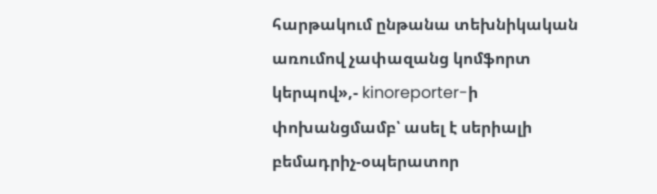հարթակում ընթանա տեխնիկական առումով չափազանց կոմֆորտ կերպով»,- kinoreporter-ի փոխանցմամբ՝ ասել է սերիալի բեմադրիչ-օպերատոր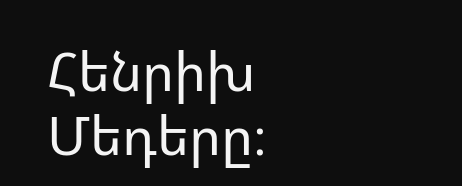Հենրիխ Մեդերը։